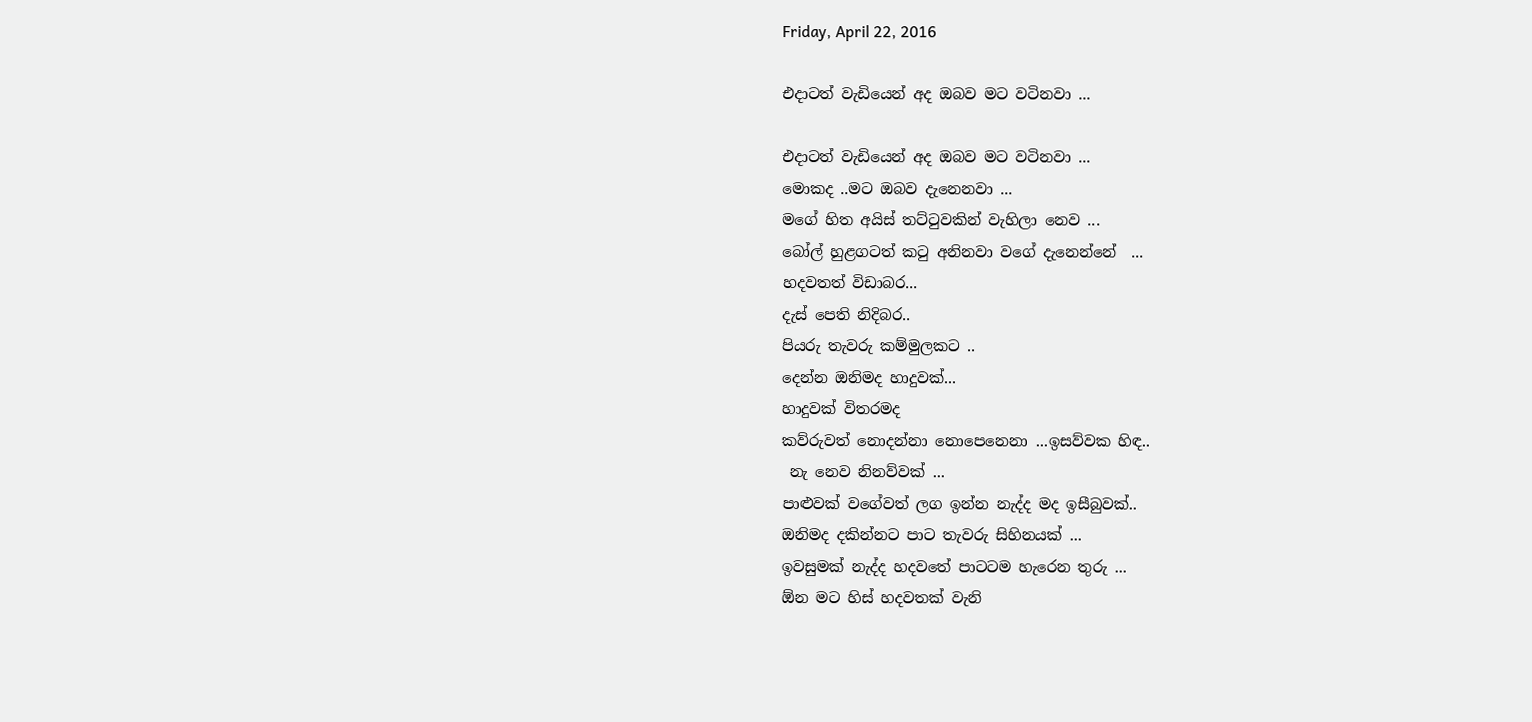Friday, April 22, 2016

එදාටත් වැඩියෙන් අද ඔබව මට වටිනවා ...

එදාටත් වැඩියෙන් අද ඔබව මට වටිනවා ...
මොකද ..මට ඔබව දැනෙනවා ...
මගේ හිත අයිස් තට්ටුවකින් වැහිලා නෙව ...
බෝල් හුළගටත් කටු අනිනවා වගේ දැනෙන්නේ  ...
හදවතත් විඩාබර...
දැස් පෙති නිදිබර..
පියරු තැවරු කම්මුලකට ..
දෙන්න ඔනිමද හාදුවක්...
හාදුවක් විතරමද
කව්රුවත් නොදන්නා නොපෙනෙනා ...ඉසව්වක හිඳ..
 නැ නෙව නිනව්වක් ...
පාළුවක් වගේවත් ලග ඉන්න නැද්ද මද ඉසීබුවක්..
ඔනිමද දකින්නට පාට තැවරු සිහිනයක් ...
ඉවසුමක් නැද්ද හදවතේ පාටටම හැරෙන තුරු ...
ඕන මට හිස් හදවතක් වැනි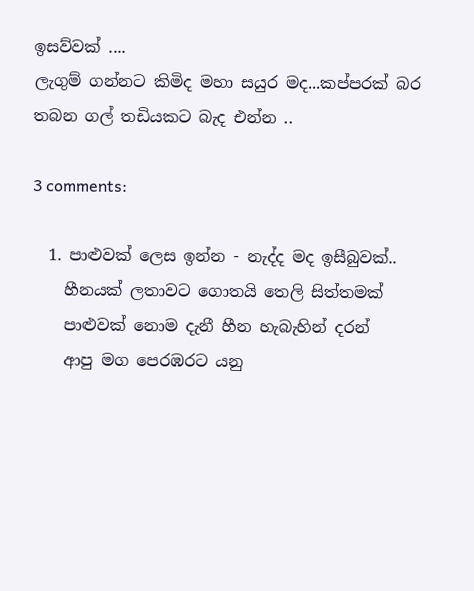ඉසව්වක් ....
ලැගුම් ගන්නට කිමිද මහා සයුර මද...කප්පරක් බර තබන ගල් තඩියකට බැද එන්න ..

3 comments:

  1. පාළුවක් ලෙස ඉන්න - නැද්ද මද ඉසීබුවක්..
    හීනයක් ලතාවට ගොතයි තෙලි සිත්තමක්
    පාළුවක් නොම දැනී හීන හැබැහින් දරන්
    ආපු මග පෙරඹරට යනු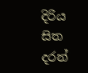දිරිය සිත දරන්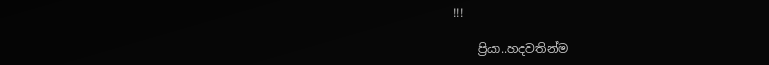!!!

    ප්‍රියා..හදවතින්ම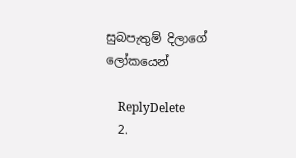සුබපැතුම් දිලාගේ ලෝකයෙන්

    ReplyDelete
  2.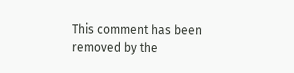This comment has been removed by the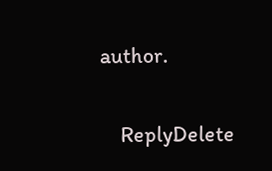author.

    ReplyDelete